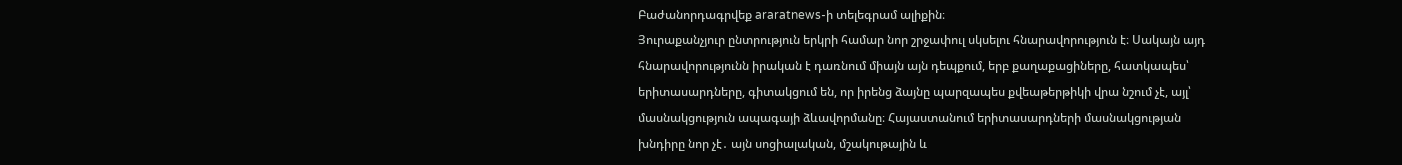Բաժանորդագրվեք araratnews-ի տելեգրամ ալիքին։
Յուրաքանչյուր ընտրություն երկրի համար նոր շրջափուլ սկսելու հնարավորություն է։ Սակայն այդ հնարավորությունն իրական է դառնում միայն այն դեպքում, երբ քաղաքացիները, հատկապես՝ երիտասարդները, գիտակցում են, որ իրենց ձայնը պարզապես քվեաթերթիկի վրա նշում չէ, այլ՝ մասնակցություն ապագայի ձևավորմանը։ Հայաստանում երիտասարդների մասնակցության խնդիրը նոր չէ․ այն սոցիալական, մշակութային և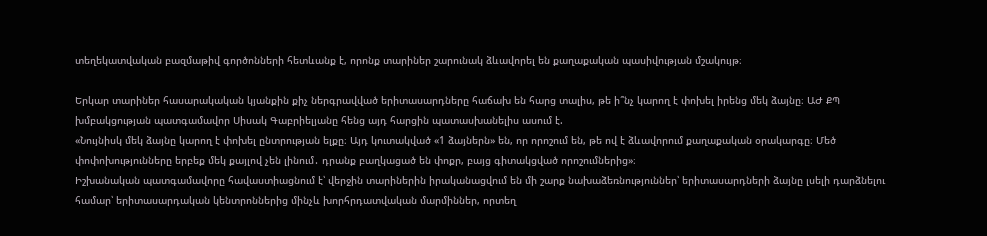տեղեկատվական բազմաթիվ գործոնների հետևանք է, որոնք տարիներ շարունակ ձևավորել են քաղաքական պասիվության մշակույթ։

Երկար տարիներ հասարակական կյանքին քիչ ներգրավված երիտասարդները հաճախ են հարց տալիս, թե ի՞նչ կարող է փոխել իրենց մեկ ձայնը։ ԱԺ ՔՊ խմբակցության պատգամավոր Սիսակ Գաբրիելյանը հենց այդ հարցին պատասխանելիս ասում է.
«Նույնիսկ մեկ ձայնը կարող է փոխել ընտրության ելքը։ Այդ կուտակված «1 ձայներն» են, որ որոշում են, թե ով է ձևավորում քաղաքական օրակարգը։ Մեծ փոփոխությունները երբեք մեկ քայլով չեն լինում․ դրանք բաղկացած են փոքր, բայց գիտակցված որոշումներից»։
Իշխանական պատգամավորը հավաստիացնում է՝ վերջին տարիներին իրականացվում են մի շարք նախաձեռնություններ՝ երիտասարդների ձայնը լսելի դարձնելու համար՝ երիտասարդական կենտրոններից մինչև խորհրդատվական մարմիններ, որտեղ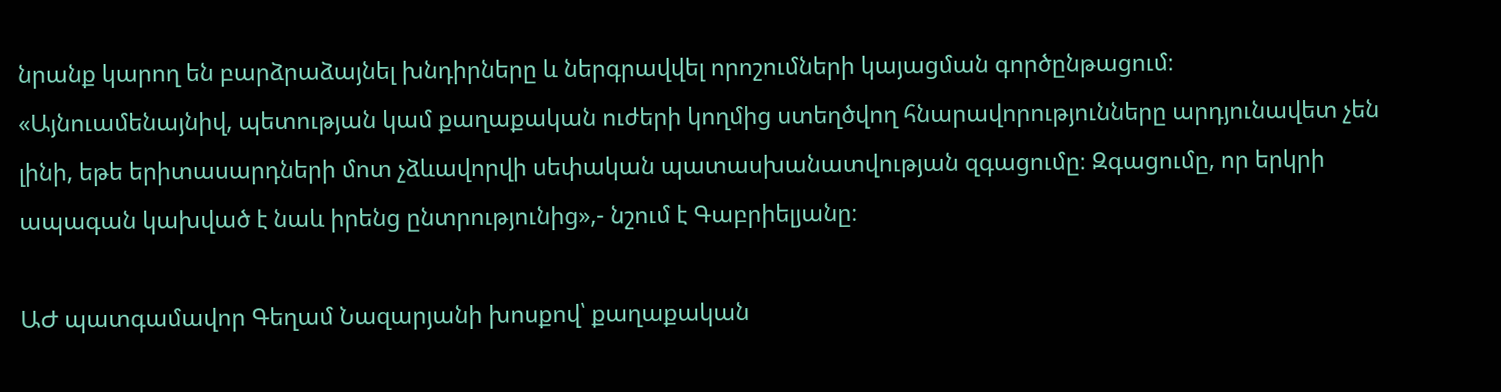նրանք կարող են բարձրաձայնել խնդիրները և ներգրավվել որոշումների կայացման գործընթացում։
«Այնուամենայնիվ, պետության կամ քաղաքական ուժերի կողմից ստեղծվող հնարավորությունները արդյունավետ չեն լինի, եթե երիտասարդների մոտ չձևավորվի սեփական պատասխանատվության զգացումը։ Զգացումը, որ երկրի ապագան կախված է նաև իրենց ընտրությունից»,- նշում է Գաբրիելյանը։

ԱԺ պատգամավոր Գեղամ Նազարյանի խոսքով՝ քաղաքական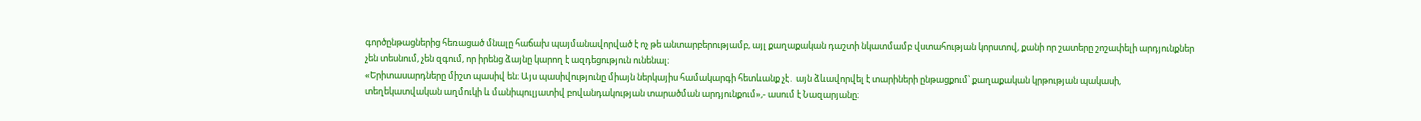գործընթացներից հեռացած մնալը հաճախ պայմանավորված է ոչ թե անտարբերությամբ, այլ քաղաքական դաշտի նկատմամբ վստահության կորստով, քանի որ շատերը շոշափելի արդյունքներ չեն տեսնում, չեն զգում, որ իրենց ձայնը կարող է ազդեցություն ունենալ։
«Երիտասարդները միշտ պասիվ են։ Այս պասիվությունը միայն ներկայիս համակարգի հետևանք չէ․ այն ձևավորվել է տարիների ընթացքում՝ քաղաքական կրթության պակասի, տեղեկատվական աղմուկի և մանիպուլյատիվ բովանդակության տարածման արդյունքում»,- ասում է Նազարյանը։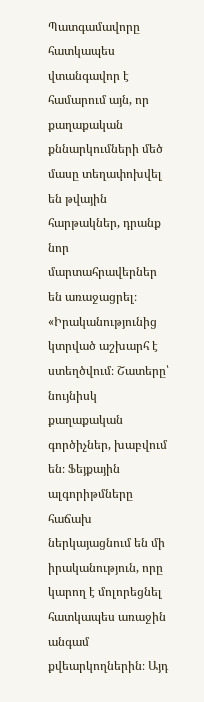Պատգամավորը հատկապես վտանգավոր է համարում այն, որ քաղաքական քննարկումների մեծ մասը տեղափոխվել են թվային հարթակներ, դրանք նոր մարտահրավերներ են առաջացրել։
«Իրականությունից կտրված աշխարհ է ստեղծվում։ Շատերը՝ նույնիսկ քաղաքական գործիչներ, խաբվում են։ Ֆեյքային ալգորիթմները հաճախ ներկայացնում են մի իրականություն, որը կարող է մոլորեցնել հատկապես առաջին անգամ քվեարկողներին։ Այդ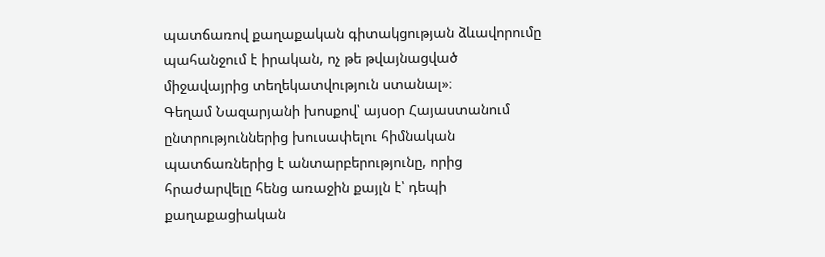պատճառով քաղաքական գիտակցության ձևավորումը պահանջում է իրական, ոչ թե թվայնացված միջավայրից տեղեկատվություն ստանալ»։
Գեղամ Նազարյանի խոսքով՝ այսօր Հայաստանում ընտրություններից խուսափելու հիմնական պատճառներից է անտարբերությունը, որից հրաժարվելը հենց առաջին քայլն է՝ դեպի քաղաքացիական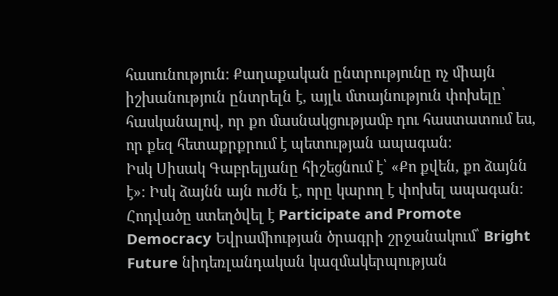հասունություն։ Քաղաքական ընտրությունը ոչ միայն իշխանություն ընտրելն է, այլև մտայնություն փոխելը՝ հասկանալով, որ քո մասնակցությամբ դու հաստատում ես, որ քեզ հետաքրքրում է պետության ապագան։
Իսկ Սիսակ Գաբրելյանը հիշեցնում է՝ «Քո քվեն, քո ձայնն է»։ Իսկ ձայնն այն ուժն է, որը կարող է փոխել ապագան։
Հոդվածը ստեղծվել է Participate and Promote Democracy Եվրամիության ծրագրի շրջանակում՝ Bright Future նիդեռլանդական կազմակերպության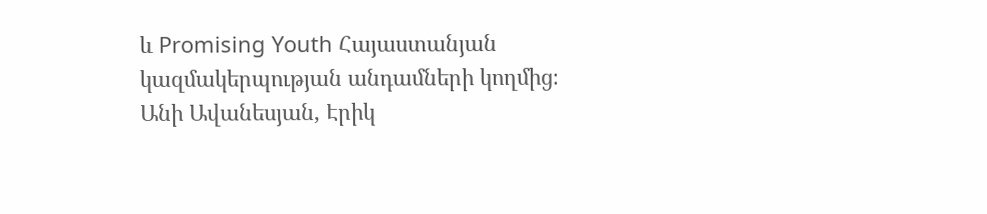և Promising Youth Հայաստանյան կազմակերպության անդամների կողմից։
Անի Ավանեսյան, Էրիկ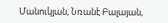Մանուկյան, Նռանէ Բալայան,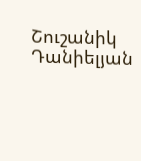Շուշանիկ Դանիելյան